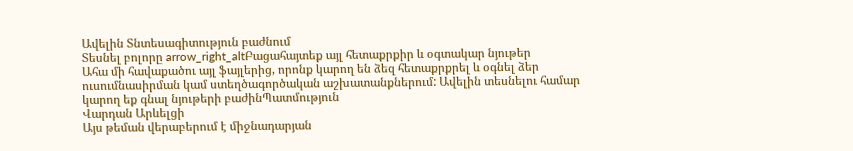Ավելին Տնտեսագիտություն բաժնում
Տեսնել բոլորը arrow_right_altԲացահայտեք այլ հետաքրքիր և օգտակար նյութեր
Ահա մի հավաքածու այլ ֆայլերից, որոնք կարող են ձեզ հետաքրքրել և օգնել ձեր ուսումնասիրման կամ ստեղծագործական աշխատանքներում: Ավելին տեսնելու համար կարող եք գնալ նյութերի բաժինՊատմություն
Վարդան Արևելցի
Այս թեման վերաբերում է միջնադարյան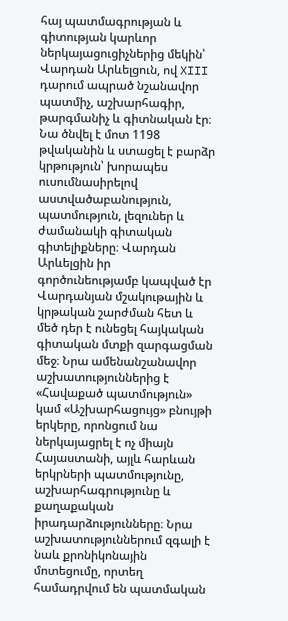հայ պատմագրության և գիտության կարևոր ներկայացուցիչներից մեկին՝ Վարդան Արևելցուն, ով XIII դարում ապրած նշանավոր պատմիչ, աշխարհագիր, թարգմանիչ և գիտնական էր։ Նա ծնվել է մոտ 1198 թվականին և ստացել է բարձր կրթություն՝ խորապես ուսումնասիրելով աստվածաբանություն, պատմություն, լեզուներ և ժամանակի գիտական գիտելիքները։ Վարդան Արևելցին իր գործունեությամբ կապված էր Վարդանյան մշակութային և կրթական շարժման հետ և մեծ դեր է ունեցել հայկական գիտական մտքի զարգացման մեջ։ Նրա ամենանշանավոր աշխատություններից է «Հավաքած պատմություն» կամ «Աշխարհացույց» բնույթի երկերը, որոնցում նա ներկայացրել է ոչ միայն Հայաստանի, այլև հարևան երկրների պատմությունը, աշխարհագրությունը և քաղաքական իրադարձությունները։ Նրա աշխատություններում զգալի է նաև քրոնիկոնային մոտեցումը, որտեղ համադրվում են պատմական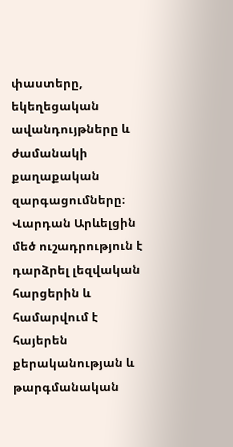փաստերը, եկեղեցական ավանդույթները և ժամանակի քաղաքական զարգացումները։ Վարդան Արևելցին մեծ ուշադրություն է դարձրել լեզվական հարցերին և համարվում է հայերեն քերականության և թարգմանական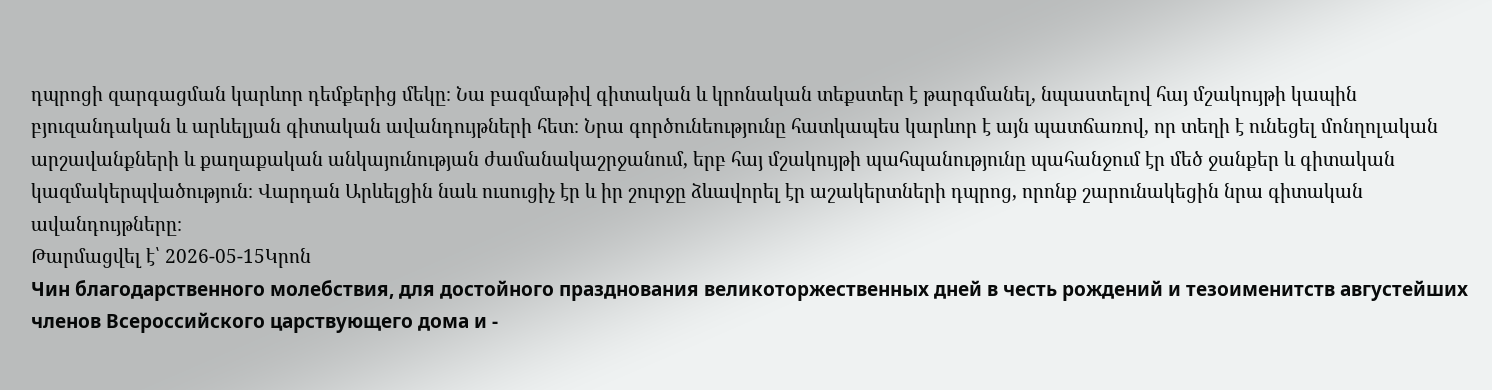դպրոցի զարգացման կարևոր դեմքերից մեկը։ Նա բազմաթիվ գիտական և կրոնական տեքստեր է թարգմանել, նպաստելով հայ մշակույթի կապին բյուզանդական և արևելյան գիտական ավանդույթների հետ։ Նրա գործունեությունը հատկապես կարևոր է այն պատճառով, որ տեղի է ունեցել մոնղոլական արշավանքների և քաղաքական անկայունության ժամանակաշրջանում, երբ հայ մշակույթի պահպանությունը պահանջում էր մեծ ջանքեր և գիտական կազմակերպվածություն։ Վարդան Արևելցին նաև ուսուցիչ էր և իր շուրջը ձևավորել էր աշակերտների դպրոց, որոնք շարունակեցին նրա գիտական ավանդույթները։
Թարմացվել է՝ 2026-05-15Կրոն
Чин благодарственного молебствия, для достойного празднования великоторжественных дней в честь рождений и тезоименитств августейших членов Всероссийского царствующего дома и -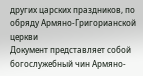других царских праздников, по обряду Армяно-Григорианской церкви
Документ представляет собой богослужебный чин Армяно-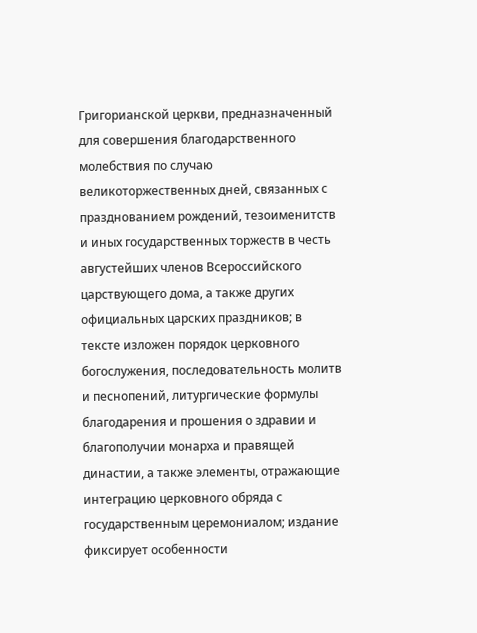Григорианской церкви, предназначенный для совершения благодарственного молебствия по случаю великоторжественных дней, связанных с празднованием рождений, тезоименитств и иных государственных торжеств в честь августейших членов Всероссийского царствующего дома, а также других официальных царских праздников; в тексте изложен порядок церковного богослужения, последовательность молитв и песнопений, литургические формулы благодарения и прошения о здравии и благополучии монарха и правящей династии, а также элементы, отражающие интеграцию церковного обряда с государственным церемониалом; издание фиксирует особенности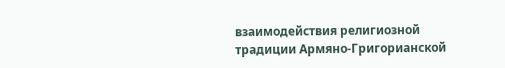взаимодействия религиозной традиции Армяно-Григорианской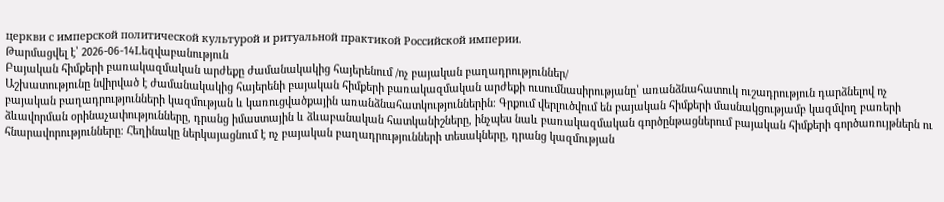церкви с имперской политической культурой и ритуальной практикой Российской империи.
Թարմացվել է՝ 2026-06-14Lեզվաբանություն
Բայական հիմքերի բառակազմական արժեքը ժամանակակից հայերենում /ոչ բայական բաղադրություններ/
Աշխատությունը նվիրված է ժամանակակից հայերենի բայական հիմքերի բառակազմական արժեքի ուսումնասիրությանը՝ առանձնահատուկ ուշադրություն դարձնելով ոչ բայական բաղադրությունների կազմության և կառուցվածքային առանձնահատկություններին։ Գրքում վերլուծվում են բայական հիմքերի մասնակցությամբ կազմվող բառերի ձևավորման օրինաչափությունները, դրանց իմաստային և ձևաբանական հատկանիշները, ինչպես նաև բառակազմական գործընթացներում բայական հիմքերի գործառույթներն ու հնարավորությունները։ Հեղինակը ներկայացնում է ոչ բայական բաղադրությունների տեսակները, դրանց կազմության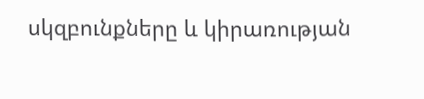սկզբունքները և կիրառության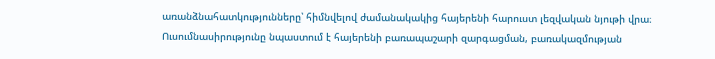առանձնահատկությունները՝ հիմնվելով ժամանակակից հայերենի հարուստ լեզվական նյութի վրա։ Ուսումնասիրությունը նպաստում է հայերենի բառապաշարի զարգացման, բառակազմության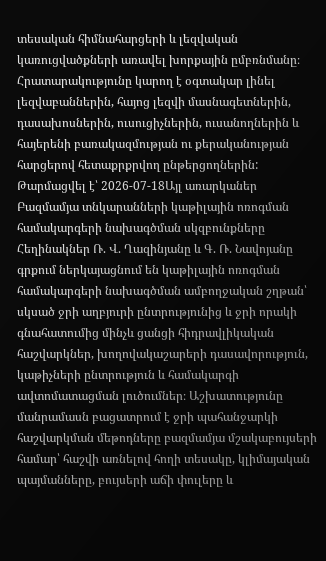տեսական հիմնահարցերի և լեզվական կառուցվածքների առավել խորքային ըմբռնմանը։ Հրատարակությունը կարող է օգտակար լինել լեզվաբաններին, հայոց լեզվի մասնագետներին, դասախոսներին, ուսուցիչներին, ուսանողներին և հայերենի բառակազմության ու քերականության հարցերով հետաքրքրվող ընթերցողներին:
Թարմացվել է՝ 2026-07-18Այլ առարկաներ
Բազմամյա տնկարանների կաթիլային ոռոգման համակարգերի նախագծման սկզբունքները
Հեղինակներ Ռ. Վ. Ղազինյանը և Գ. Ռ. Նավոյանը գրքում ներկայացնում են կաթիլային ոռոգման համակարգերի նախագծման ամբողջական շղթան՝ սկսած ջրի աղբյուրի ընտրությունից և ջրի որակի գնահատումից մինչև ցանցի հիդրավլիկական հաշվարկներ, խողովակաշարերի դասավորություն, կաթիչների ընտրություն և համակարգի ավտոմատացման լուծումներ։ Աշխատությունը մանրամասն բացատրում է ջրի պահանջարկի հաշվարկման մեթոդները բազմամյա մշակաբույսերի համար՝ հաշվի առնելով հողի տեսակը, կլիմայական պայմանները, բույսերի աճի փուլերը և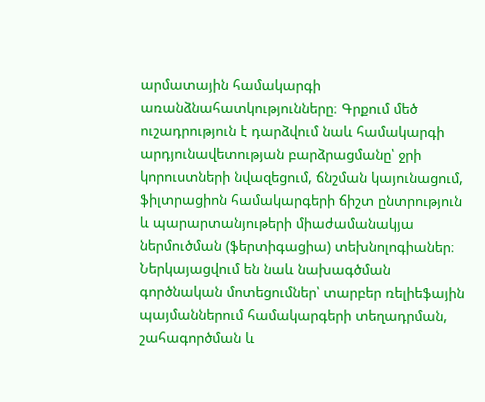արմատային համակարգի առանձնահատկությունները։ Գրքում մեծ ուշադրություն է դարձվում նաև համակարգի արդյունավետության բարձրացմանը՝ ջրի կորուստների նվազեցում, ճնշման կայունացում, ֆիլտրացիոն համակարգերի ճիշտ ընտրություն և պարարտանյութերի միաժամանակյա ներմուծման (ֆերտիգացիա) տեխնոլոգիաներ։ Ներկայացվում են նաև նախագծման գործնական մոտեցումներ՝ տարբեր ռելիեֆային պայմաններում համակարգերի տեղադրման, շահագործման և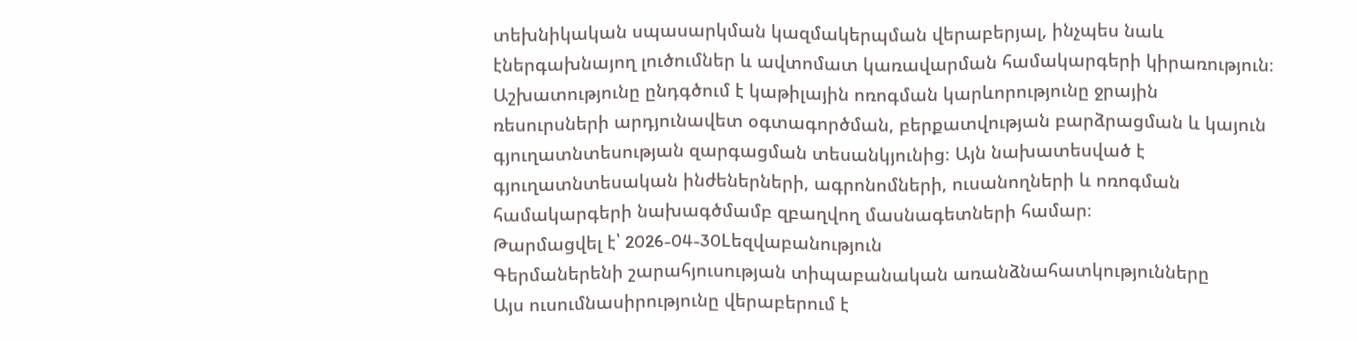տեխնիկական սպասարկման կազմակերպման վերաբերյալ, ինչպես նաև էներգախնայող լուծումներ և ավտոմատ կառավարման համակարգերի կիրառություն։ Աշխատությունը ընդգծում է կաթիլային ոռոգման կարևորությունը ջրային ռեսուրսների արդյունավետ օգտագործման, բերքատվության բարձրացման և կայուն գյուղատնտեսության զարգացման տեսանկյունից։ Այն նախատեսված է գյուղատնտեսական ինժեներների, ագրոնոմների, ուսանողների և ոռոգման համակարգերի նախագծմամբ զբաղվող մասնագետների համար։
Թարմացվել է՝ 2026-04-30Lեզվաբանություն
Գերմաներենի շարահյուսության տիպաբանական առանձնահատկությունները
Այս ուսումնասիրությունը վերաբերում է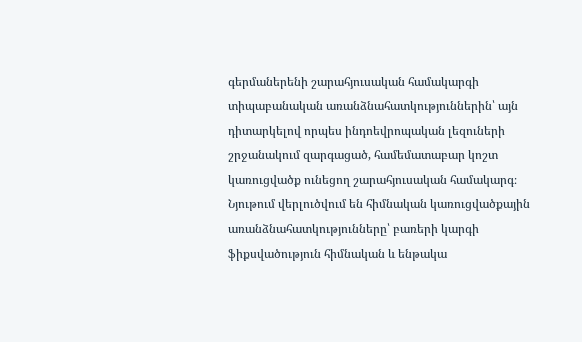գերմաներենի շարահյուսական համակարգի տիպաբանական առանձնահատկություններին՝ այն դիտարկելով որպես ինդոեվրոպական լեզուների շրջանակում զարգացած, համեմատաբար կոշտ կառուցվածք ունեցող շարահյուսական համակարգ։ Նյութում վերլուծվում են հիմնական կառուցվածքային առանձնահատկությունները՝ բառերի կարգի ֆիքսվածություն հիմնական և ենթակա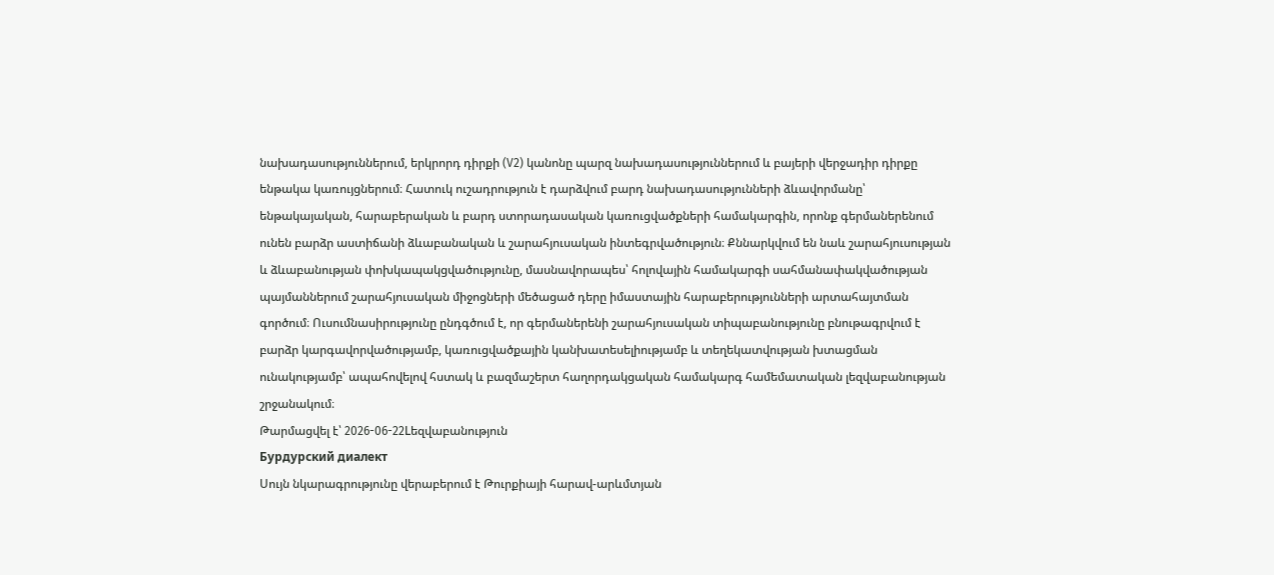նախադասություններում, երկրորդ դիրքի (V2) կանոնը պարզ նախադասություններում և բայերի վերջադիր դիրքը ենթակա կառույցներում։ Հատուկ ուշադրություն է դարձվում բարդ նախադասությունների ձևավորմանը՝ ենթակայական, հարաբերական և բարդ ստորադասական կառուցվածքների համակարգին, որոնք գերմաներենում ունեն բարձր աստիճանի ձևաբանական և շարահյուսական ինտեգրվածություն։ Քննարկվում են նաև շարահյուսության և ձևաբանության փոխկապակցվածությունը, մասնավորապես՝ հոլովային համակարգի սահմանափակվածության պայմաններում շարահյուսական միջոցների մեծացած դերը իմաստային հարաբերությունների արտահայտման գործում։ Ուսումնասիրությունը ընդգծում է, որ գերմաներենի շարահյուսական տիպաբանությունը բնութագրվում է բարձր կարգավորվածությամբ, կառուցվածքային կանխատեսելիությամբ և տեղեկատվության խտացման ունակությամբ՝ ապահովելով հստակ և բազմաշերտ հաղորդակցական համակարգ համեմատական լեզվաբանության շրջանակում։
Թարմացվել է՝ 2026-06-22Lեզվաբանություն
Бурдурский диалект
Սույն նկարագրությունը վերաբերում է Թուրքիայի հարավ-արևմտյան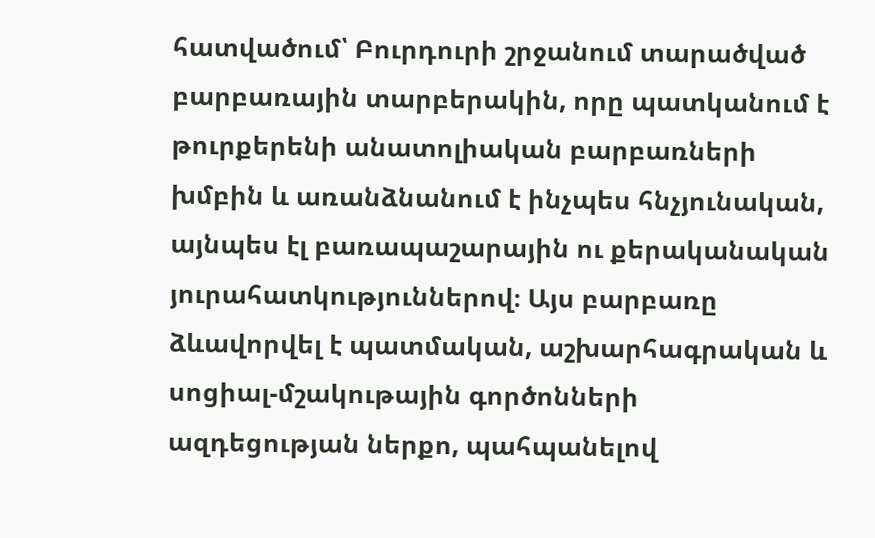հատվածում՝ Բուրդուրի շրջանում տարածված բարբառային տարբերակին, որը պատկանում է թուրքերենի անատոլիական բարբառների խմբին և առանձնանում է ինչպես հնչյունական, այնպես էլ բառապաշարային ու քերականական յուրահատկություններով։ Այս բարբառը ձևավորվել է պատմական, աշխարհագրական և սոցիալ-մշակութային գործոնների ազդեցության ներքո, պահպանելով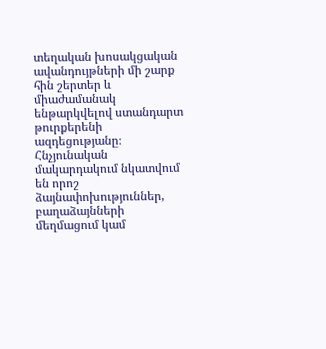տեղական խոսակցական ավանդույթների մի շարք հին շերտեր և միաժամանակ ենթարկվելով ստանդարտ թուրքերենի ազդեցությանը։ Հնչյունական մակարդակում նկատվում են որոշ ձայնափոխություններ, բաղաձայնների մեղմացում կամ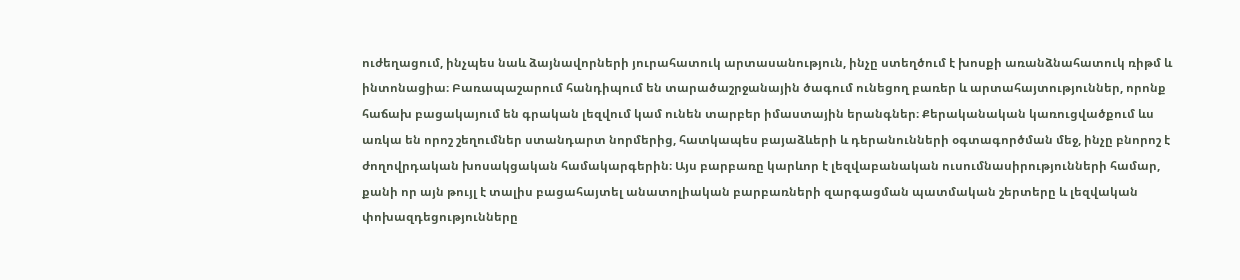ուժեղացում, ինչպես նաև ձայնավորների յուրահատուկ արտասանություն, ինչը ստեղծում է խոսքի առանձնահատուկ ռիթմ և ինտոնացիա։ Բառապաշարում հանդիպում են տարածաշրջանային ծագում ունեցող բառեր և արտահայտություններ, որոնք հաճախ բացակայում են գրական լեզվում կամ ունեն տարբեր իմաստային երանգներ։ Քերականական կառուցվածքում ևս առկա են որոշ շեղումներ ստանդարտ նորմերից, հատկապես բայաձևերի և դերանունների օգտագործման մեջ, ինչը բնորոշ է ժողովրդական խոսակցական համակարգերին։ Այս բարբառը կարևոր է լեզվաբանական ուսումնասիրությունների համար, քանի որ այն թույլ է տալիս բացահայտել անատոլիական բարբառների զարգացման պատմական շերտերը և լեզվական փոխազդեցությունները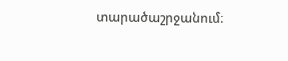տարածաշրջանում։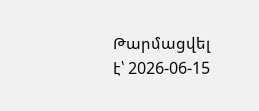Թարմացվել է՝ 2026-06-15